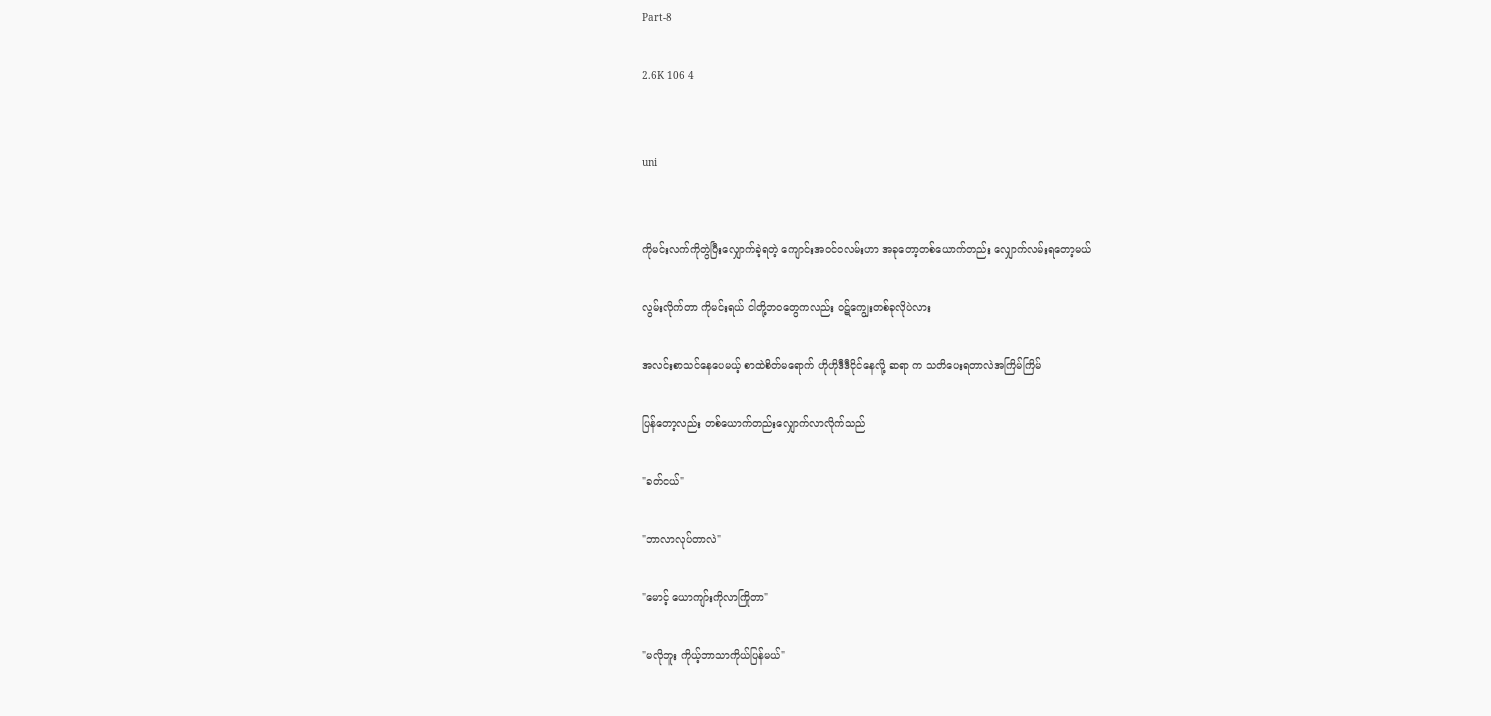Part-8

2.6K 106 4


uni


ကိုမင်းလက်ကိုတွဲပြီးလျှောက်ခဲ့ရတဲ့ ကျောင်းအဝင်ဝလမ်းဟာ အခုတော့တစ်ယောက်တည်း လျှောက်လမ်းရတော့မယ်

လွမ်းလိုက်တာ ကိုမင်းရယ် ငါတို့ဘဝတွေကလည်း ဝဋ်ကျွေးတစ်ခုလိုပဲလား

အလင်းစာသင်နေပေမယ့် စာထဲစိတ်မရောက် ဟိုဟိုဒီဒီငိုင်နေလို့ ဆရာ က သတိပေးရတာလဲအကြိမ်ကြိမ်

ပြန်တော့လည်း တစ်ယောက်တည်းလျှောက်လာလိုက်သည်

"ခတ်ငယ်"

"ဘာလာလုပ်တာလဲ"

"မောင့် ယောကျာ်းကိုလာကြိုတာ"

"မလိုဘူး ကိုယ့်ဘာသာကိုယ်ပြန်မယ်"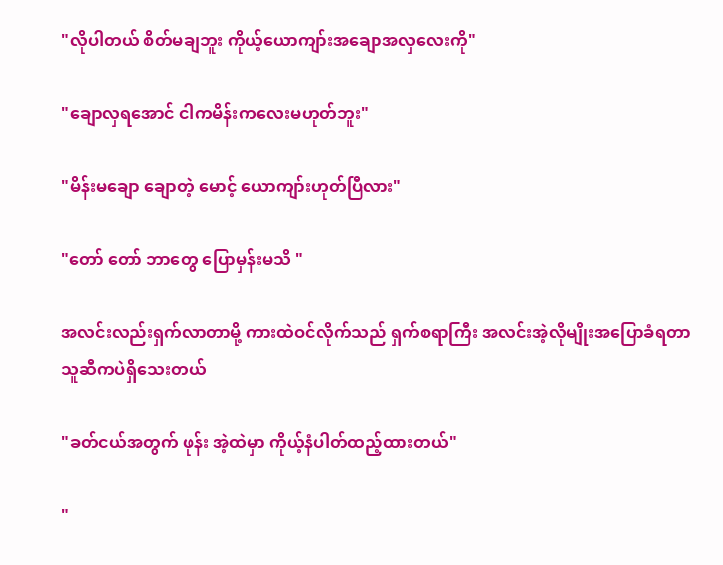"လိုပါတယ် စိတ်မချဘူး ကိုယ့်ယောကျာ်းအချောအလှလေးကို"

"ချောလှရအောင် ငါကမိန်းကလေးမဟုတ်ဘူး"

"မိန်းမချော ချောတဲ့ မောင့် ယောကျာ်းဟုတ်ပြီလား"

"တော် တော် ဘာတွေ ပြောမှန်းမသိ "

အလင်းလည်းရှက်လာတာမို့ ကားထဲဝင်လိုက်သည် ရှက်စရာကြီး အလင်းအဲ့လိုမျိုးအပြောခံရတာသူဆီကပဲရှိသေးတယ်

"ခတ်ငယ်အတွက် ဖုန်း အဲ့ထဲမှာ ကိုယ့်နံပါတ်ထည့်ထားတယ်"

"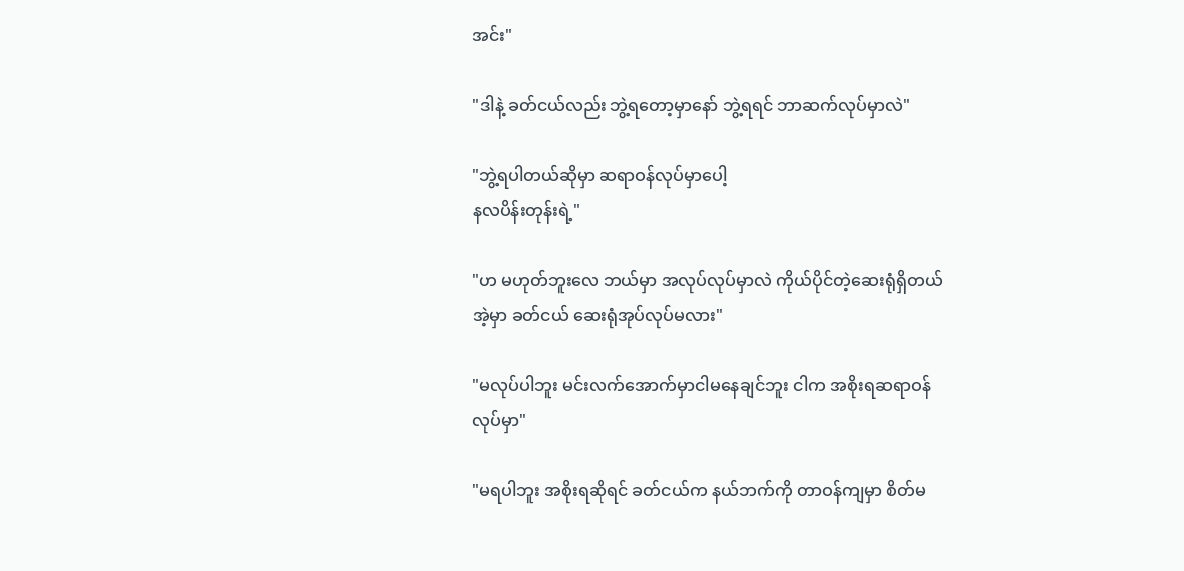အင်း"

"ဒါနဲ့ ခတ်ငယ်လည်း ဘွဲ့ရတော့မှာနော် ဘွဲ့ရရင် ဘာဆက်လုပ်မှာလဲ"

"ဘွဲ့ရပါတယ်ဆိုမှာ ဆရာဝန်လုပ်မှာပေါ့
နလပိန်းတုန်းရဲ့"

"ဟ မဟုတ်ဘူးလေ ဘယ်မှာ အလုပ်လုပ်မှာလဲ ကိုယ်ပိုင်တဲ့ဆေးရုံရှိတယ် အဲ့မှာ ခတ်ငယ် ဆေးရုံအုပ်လုပ်မလား"

"မလုပ်ပါဘူး မင်းလက်အောက်မှာငါမနေချင်ဘူး ငါက အစိုးရဆရာဝန်လုပ်မှာ"

"မရပါဘူး အစိုးရဆိုရင် ခတ်ငယ်က နယ်ဘက်ကို တာဝန်ကျမှာ စိတ်မ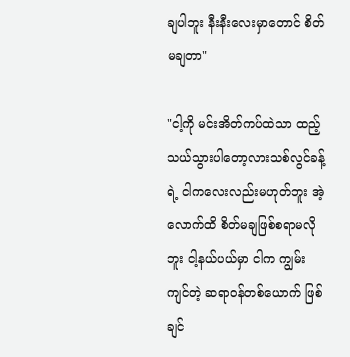ချပါဘူး နီးနီးလေးမှာတောင် စိတ်မချတာ"

"ငါ့ကို မင်းအိတ်ကပ်ထဲသာ ထည့်သယ်သွားပါတော့လားသစ်လွင်ခန့်ရဲ့ ငါကလေးလည်းမဟုတ်ဘူး အဲ့လောက်ထိ စိတ်မချဖြစ်စရာမလိုဘူး ငါ့နယ်ပယ်မှာ ငါက ကျွမ်းကျင်တဲ့ ဆရာဝန်တစ်ယောက် ဖြစ်ချင်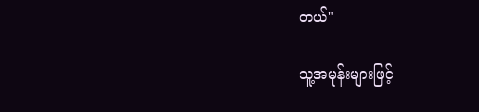တယ်"

သူ့အမုန်းများဖြင့်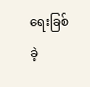ရေးခြစ်ခဲ့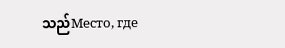သည်Место, где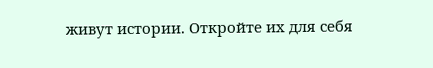живут истории. Откройте их для себя